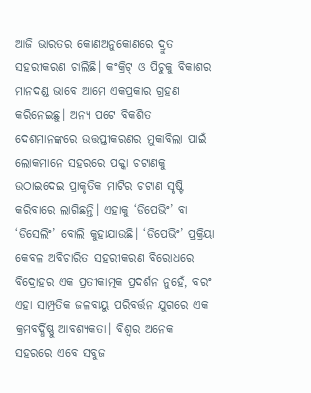ଆଜି ଭାରତର କୋଣଅନୁକୋଣରେ ଦ୍ରୁତ ସହରୀକରଣ ଚାଲିଛି। କଂକ୍ରିଟ୍ ଓ ପିଚୁକୁ ବିକାଶର ମାନଦଣ୍ଡ ଭାବେ ଆମେ ଏକପ୍ରକାର ଗ୍ରହଣ କରିନେଇଛୁ। ଅନ୍ୟ ପଟେ ବିକଶିତ ଦେଶମାନଙ୍କରେ ଉତ୍ତପ୍ତୀକରଣର ମୁକାବିଲା ପାଇଁ ଲୋକମାନେ ସହରରେ ପକ୍କା ଚଟାଣକୁ ଉଠାଇଦେଇ ପ୍ରାକୃତିକ ମାଟିର ଚଟାଣ ସୃଷ୍ଟି କରିବାରେ ଲାଗିଛନ୍ତି। ଏହାକୁ ‘ଡିପେଭିଂ’ ବା ‘ଡିସେଲିଂ’ ବୋଲି କୁହାଯାଉଛି। ‘ଡିପେଭିଂ’ ପ୍ରକ୍ରିୟା କେବଳ ଅବିଚାରିତ ସହରୀକରଣ ବିରୋଧରେ ବିଦ୍ରୋହର ଏକ ପ୍ରତୀକାତ୍ମକ ପ୍ରଦର୍ଶନ ନୁହେଁ, ବରଂ ଏହା ସାମ୍ପ୍ରତିକ ଜଳବାୟୁ ପରିବର୍ତ୍ତନ ଯୁଗରେ ଏକ କ୍ରମବର୍ଦ୍ଧିଷ୍ଣୁ ଆବଶ୍ୟକତା। ବିଶ୍ବର ଅନେକ ସହରରେ ଏବେ ସବୁଜ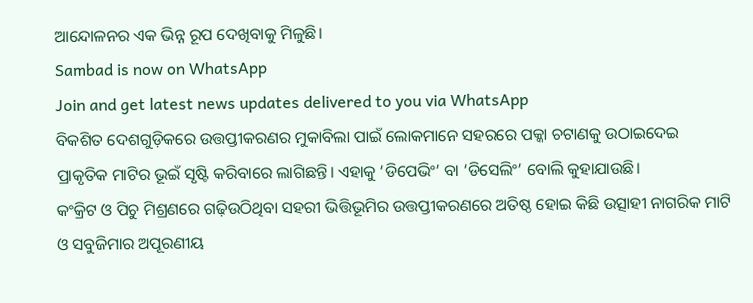ଆନ୍ଦୋଳନର ଏକ ଭିନ୍ନ ରୂପ ଦେଖିବାକୁ ମିଳୁଛି।
Sambad is now on WhatsApp
Join and get latest news updates delivered to you via WhatsApp
ବିକଶିତ ଦେଶଗୁଡ଼ିକରେ ଉତ୍ତପ୍ତୀକରଣର ମୁକାବିଲା ପାଇଁ ଲୋକମାନେ ସହରରେ ପକ୍କା ଚଟାଣକୁ ଉଠାଇଦେଇ ପ୍ରାକୃତିକ ମାଟିର ଭୂଇଁ ସୃଷ୍ଟି କରିବାରେ ଲାଗିଛନ୍ତି। ଏହାକୁ ‘ଡିପେଭିଂ’ ବା ‘ଡିସେଲିଂ’ ବୋଲି କୁହାଯାଉଛି।
କଂକ୍ରିଟ ଓ ପିଚୁ ମିଶ୍ରଣରେ ଗଢ଼ିଉଠିଥିବା ସହରୀ ଭିତ୍ତିଭୂମିର ଉତ୍ତପ୍ତୀକରଣରେ ଅତିଷ୍ଠ ହୋଇ କିଛି ଉତ୍ସାହୀ ନାଗରିକ ମାଟି ଓ ସବୁଜିମାର ଅପୂରଣୀୟ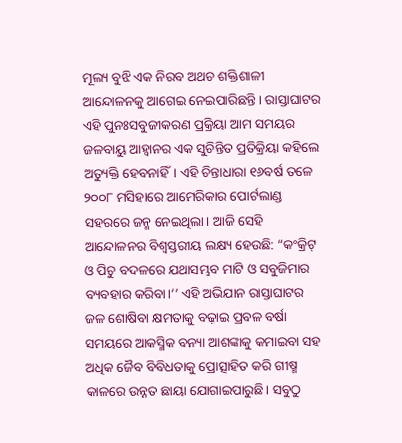ମୂଲ୍ୟ ବୁଝି ଏକ ନିରବ ଅଥଚ ଶକ୍ତିଶାଳୀ ଆନ୍ଦୋଳନକୁ ଆଗେଇ ନେଇପାରିଛନ୍ତି। ରାସ୍ତାଘାଟର ଏହି ପୁନଃସବୁଜୀକରଣ ପ୍ରକ୍ରିୟା ଆମ ସମୟର ଜଳବାୟୁ ଆହ୍ବାନର ଏକ ସୁଚିନ୍ତିତ ପ୍ରତିକ୍ରିୟା କହିଲେ ଅତ୍ୟୁକ୍ତି ହେବନାହିଁ। ଏହି ଚିନ୍ତାଧାରା ୧୬ବର୍ଷ ତଳେ ୨୦୦୮ ମସିହାରେ ଆମେରିକାର ପୋର୍ଟଲାଣ୍ଡ ସହରରେ ଜନ୍ମ ନେଇଥିଲା। ଆଜି ସେହି ଆନ୍ଦୋଳନର ବିଶ୍ବସ୍ତରୀୟ ଲକ୍ଷ୍ୟ ହେଉଛି: “କଂକ୍ରିଟ୍ ଓ ପିଚୁ ବଦଳରେ ଯଥାସମ୍ଭବ ମାଟି ଓ ସବୁଜିମାର ବ୍ୟବହାର କରିବା।’’ ଏହି ଅଭିଯାନ ରାସ୍ତାଘାଟର ଜଳ ଶୋଷିବା କ୍ଷମତାକୁ ବଢ଼ାଇ ପ୍ରବଳ ବର୍ଷା ସମୟରେ ଆକସ୍ମିକ ବନ୍ୟା ଆଶଙ୍କାକୁ କମାଇବା ସହ ଅଧିକ ଜୈବ ବିବିଧତାକୁ ପ୍ରୋତ୍ସାହିତ କରି ଗୀଷ୍ମ କାଳରେ ଉନ୍ନତ ଛାୟା ଯୋଗାଇପାରୁଛି। ସବୁଠୁ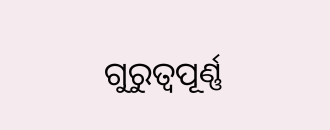ଗୁରୁତ୍ବପୂର୍ଣ୍ଣ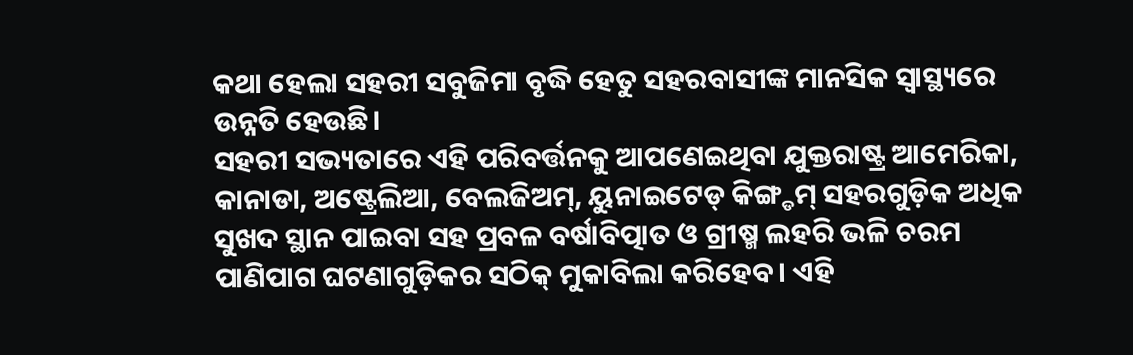କଥା ହେଲା ସହରୀ ସବୁଜିମା ବୃଦ୍ଧି ହେତୁ ସହରବାସୀଙ୍କ ମାନସିକ ସ୍ବାସ୍ଥ୍ୟରେ ଉନ୍ନତି ହେଉଛି।
ସହରୀ ସଭ୍ୟତାରେ ଏହି ପରିବର୍ତ୍ତନକୁ ଆପଣେଇଥିବା ଯୁକ୍ତରାଷ୍ଟ୍ର ଆମେରିକା, କାନାଡା, ଅଷ୍ଟ୍ରେଲିଆ, ବେଲଜିଅମ୍, ୟୁନାଇଟେଡ୍ କିଙ୍ଗ୍ଡମ୍ ସହରଗୁଡ଼ିକ ଅଧିକ ସୁଖଦ ସ୍ଥାନ ପାଇବା ସହ ପ୍ରବଳ ବର୍ଷାବିତ୍ପାତ ଓ ଗ୍ରୀଷ୍ମ ଲହରି ଭଳି ଚରମ ପାଣିପାଗ ଘଟଣାଗୁଡ଼ିକର ସଠିକ୍ ମୁକାବିଲା କରିହେବ। ଏହି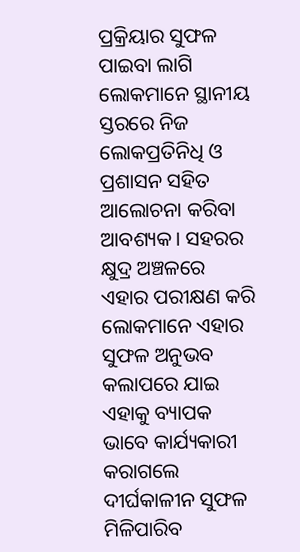ପ୍ରକ୍ରିୟାର ସୁଫଳ ପାଇବା ଲାଗି ଲୋକମାନେ ସ୍ଥାନୀୟ ସ୍ତରରେ ନିଜ ଲୋକପ୍ରତିନିଧି ଓ ପ୍ରଶାସନ ସହିତ ଆଲୋଚନା କରିବା ଆବଶ୍ୟକ। ସହରର କ୍ଷୁଦ୍ର ଅଞ୍ଚଳରେ ଏହାର ପରୀକ୍ଷଣ କରି ଲୋକମାନେ ଏହାର ସୁଫଳ ଅନୁଭବ କଲାପରେ ଯାଇ ଏହାକୁ ବ୍ୟାପକ ଭାବେ କାର୍ଯ୍ୟକାରୀ କରାଗଲେ ଦୀର୍ଘକାଳୀନ ସୁଫଳ ମିଳିପାରିବ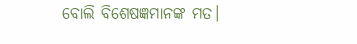ବୋଲି ବିଶେଷଜ୍ଞମାନଙ୍କ ମତ।